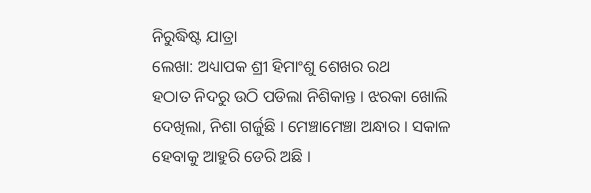ନିରୁଦ୍ଧିଷ୍ଟ ଯାତ୍ରା
ଲେଖା: ଅଧ୍ୟାପକ ଶ୍ରୀ ହିମାଂଶୁ ଶେଖର ରଥ
ହଠାତ ନିଦରୁ ଉଠି ପଡିଲା ନିଶିକାନ୍ତ । ଝରକା ଖୋଲି ଦେଖିଲା, ନିଶା ଗର୍ଜୁଛି । ମେଞ୍ଚାମେଞ୍ଚା ଅନ୍ଧାର । ସକାଳ ହେବାକୁ ଆହୁରି ଡେରି ଅଛି ।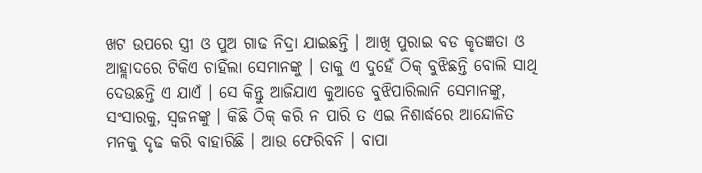ଖଟ ଉପରେ ସ୍ତ୍ରୀ ଓ ପୁଅ ଗାଢ ନିଦ୍ରା ଯାଇଛନ୍ତି । ଆଖି ପୁରାଇ ବଡ କୃତଜ୍ଞତା ଓ ଆହ୍ଲାଦରେ ଟିକିଏ ଚାହିଁଲା ସେମାନଙ୍କୁ । ତାକୁ ଏ ଦୁହେଁ ଠିକ୍ ବୁଝିଛନ୍ତି ବୋଲି ସାଥି ଦେଉଛନ୍ତି ଏ ଯାଏଁ । ସେ କିନ୍ତୁ ଆଜିଯାଏ କୁଆଡେ ବୁଝିପାରିଲାନି ସେମାନଙ୍କୁ, ସଂସାରକୁ, ସ୍ୱଜନଙ୍କୁ । କିଛି ଠିକ୍ କରି ନ ପାରି ତ ଏଇ ନିଶାର୍ଦ୍ଧରେ ଆନ୍ଦୋଳିତ ମନକୁ ଦୃଢ କରି ବାହାରିଛି । ଆଉ ଫେରିବନି । ବାପା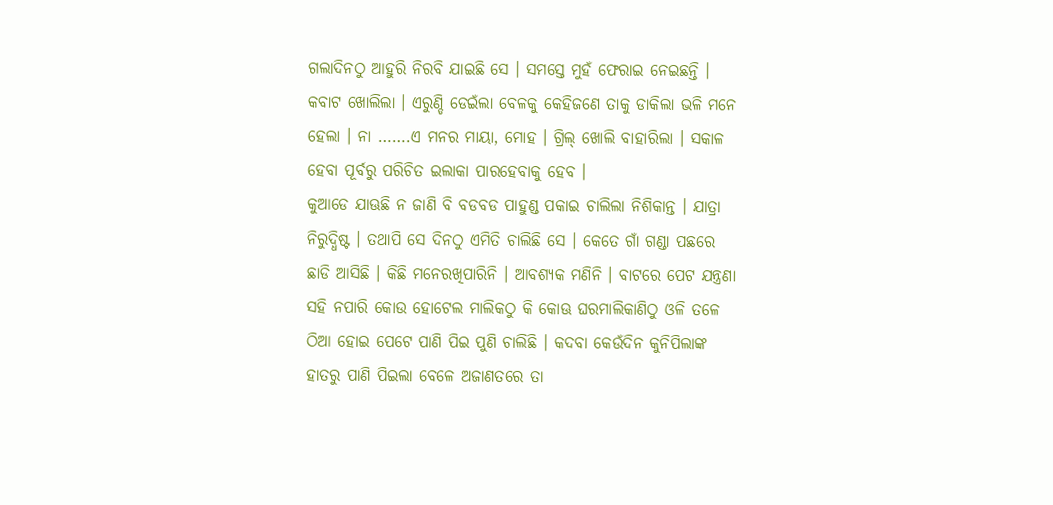ଗଲାଦିନଠୁ ଆହୁରି ନିରବି ଯାଇଛି ସେ । ସମସ୍ତେ ମୁହଁ ଫେରାଇ ନେଇଛନ୍ତି । କବାଟ ଖୋଲିଲା । ଏରୁଣ୍ଡି ଡେଇଁଲା ବେଳକୁ କେହିଜଣେ ତାକୁ ଡାକିଲା ଭଳି ମନେ ହେଲା । ନା …….ଏ ମନର ମାୟା, ମୋହ । ଗ୍ରିଲ୍ ଖୋଲି ବାହାରିଲା । ସକାଳ ହେବା ପୂର୍ବରୁ ପରିଚିତ ଇଲାକା ପାରହେବାକୁ ହେବ ।
କୁଆଡେ ଯାଊଛି ନ ଜାଣି ବି ବଡବଡ ପାହୁଣ୍ଡ ପକାଇ ଚାଲିଲା ନିଶିକାନ୍ତ । ଯାତ୍ରା ନିରୁଦ୍ଧିଷ୍ଟ । ତଥାପି ସେ ଦିନଠୁ ଏମିତି ଚାଲିଛି ସେ । କେତେ ଗାଁ ଗଣ୍ଡା ପଛରେ ଛାଡି ଆସିଛି । କିଛି ମନେରଖିପାରିନି । ଆବଶ୍ୟକ ମଣିନି । ବାଟରେ ପେଟ ଯନ୍ତ୍ରଣା ସହି ନପାରି କୋଉ ହୋଟେଲ ମାଲିକଠୁ କି କୋଊ ଘରମାଲିକାଣିଠୁ ଓଳି ତଳେ ଠିଆ ହୋଇ ପେଟେ ପାଣି ପିଇ ପୁଣି ଚାଲିଛି । କଦବା କେଉଁଦିନ କୁନିପିଲାଙ୍କ ହାତରୁ ପାଣି ପିଇଲା ବେଳେ ଅଜାଣତରେ ତା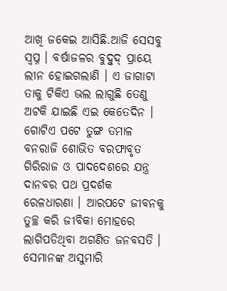ଆଖି ଜକେଇ ଆସିଛି.ଆଜି ସେସବୁ ସ୍ୱପ୍ନ । ବର୍ଷାଜଳର ବୁଦ୍ବୁଦ୍ ପ୍ରାୟେ ଲୀନ ହୋଇଗଲାଣି । ଏ ଜାଗାଟା ତାକୁ ଟିକିଏ ଭଲ ଲାଗୁଛି ତେଣୁ ଅଟକି ଯାଇଛି ଏଇ କେତେଦିନ । ଗୋଟିଏ ପଟେ ତୁଙ୍ଗ ତମାଳ ବନରାଜି ଶୋଭିତ ବରଫାବୃତ ଗିରିରାଜ ଓ ପାଦଦେଶରେ ଯନ୍ତ୍ର ଦାନବର ପଥ ପ୍ରଦର୍ଶକ ରେଳଧାରଣା । ଆରପଟେ ଜୀବନକୁ ତୁଚ୍ଛ କରି ଜୀବିକା ମୋହରେ ଲାଗିପଡିଥିବା ଅଗଣିତ ଜନବସତି । ସେମାନଙ୍କ ଅସୁମାରି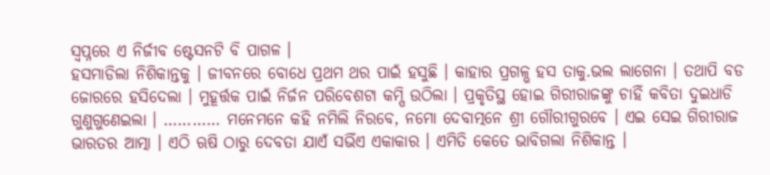ସ୍ୱପ୍ନରେ ଏ ନିର୍ଜୀବ ଷ୍ଟେସନଟି ବି ପାଗଳ ।
ହସମାଡିଲା ନିଶିକାନ୍ତକୁ । ଜୀବନରେ ବୋଧେ ପ୍ରଥମ ଥର ପାଇଁ ହସୁଛି । କାହାର ପ୍ରଗଳ୍ଭ ହସ ତାକୁ.ଭଲ ଲାଗେନା । ତଥାପି ବଡ ଜୋରରେ ହସିଦେଲା । ମୁହୂର୍ତ୍ତକ ପାଇଁ ନିର୍ଜନ ପରିବେଶଟା କମ୍ପି ଉଠିଲା । ପ୍ରକୃତିସ୍ଥ ହୋଇ ଗିରୀରାଜଙ୍କୁ ଚାହିଁ କବିତା ଦୁଇଧାଡି ଗୁଣୁଗୁଣେଇଲା । ………… ମନେମନେ କହି ନମିଲି ନିରବେ, ନମୋ ଦେବାତ୍ମନେ ଶ୍ରୀ ଗୌରୀଗୁରବେ । ଏଇ ସେଇ ଗିରୀରାଜ ଭାରତର ଆତ୍ମା । ଏଠି ଋଷି ଠାରୁ ଦେବତା ଯାଏଁ ସଭିଁଏ ଏକାକାର । ଏମିତି କେତେ ଭାବିଗଲା ନିଶିକାନ୍ତ ।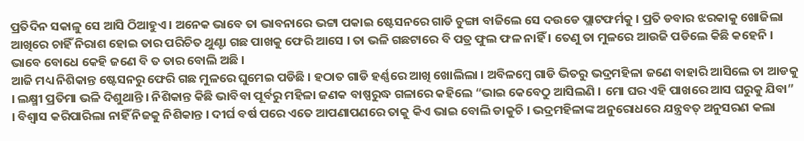ପ୍ରତିଦିନ ସକାଳୁ ସେ ଆସି ଠିଆହୁଏ । ଅନେକ ଭାବେ ତା ଭାବନାରେ ଭଟ୍ଟା ପକାଇ ଷ୍ଟେସନରେ ଗାଡି ଚୁଙ୍ଗା ବାଜିଲେ ସେ ଦଉଡେ ପ୍ଲାଟଫର୍ମକୁ । ପ୍ରତି ଡବାର ଝରକାକୁ ଖୋଜିଲା ଆଖିରେ ଚାହିଁ ନିରାଶ ହୋଇ ତାର ପରିଚିତ ଥୁଣ୍ଟା ଗଛ ପାଖକୁ ଫେରି ଆସେ । ତା ଭଳି ଗଛଟାରେ ବି ପତ୍ର ଫୁଲ ଫଳ ନାହିଁ । ତେଣୁ ତା ମୁଳରେ ଆଉଜି ପଡିଲେ କିଛି କହେନି । ଭାବେ ବୋଧେ କେହି ଜଣେ ବି ତ ତାର ବୋଲି ଅଛି ।
ଆଜି ମଧ୍ୟ ନିଶିକାନ୍ତ ଷ୍ଟେସନରୁ ଫେରି ଗଛ ମୁଳରେ ଘୁମେଇ ପଡିଛି । ହଠାତ ଗାଡି ହର୍ଣ୍ଣରେ ଆଖି ଖୋଲିଲା । ଅବିଳମ୍ବେ ଗାଡି ଭିତରୁ ଭଦ୍ରମହିଳା ଜଣେ ବାହାରି ଆସିଲେ ତା ଆଡକୁ । ଲକ୍ଷ୍ମୀ ପ୍ରତିମା ଭଳି ଦିଶୁଥାନ୍ତି । ନିଶିକାନ୍ତ କିଛି ଭାବିବା ପୂର୍ବରୁ ମହିଳା ଜଣକ ବାଷ୍ପରୁଦ୍ଧ ଗଳାରେ କହିଲେ “ଭାଇ କେବେଠୁ ଆସିଲଣି । ମୋ ଘର ଏହି ପାଖରେ ଆସ ଘରୁକୁ ଯିବା” । ବିଶ୍ୱାସ କରିପାରିଲା ନାହିଁ ନିଜକୁ ନିଶିକାନ୍ତ । ଦୀର୍ଘ ବର୍ଷ ପରେ ଏତେ ଆପଣାପଣରେ ତାକୁ କିଏ ଭାଇ ବୋଲି ଡାକୁଚି । ଭଦ୍ରମହିଳାଙ୍କ ଅନୁରୋଧରେ ଯନ୍ତ୍ରବତ୍ ଅନୁସରଣ କଲା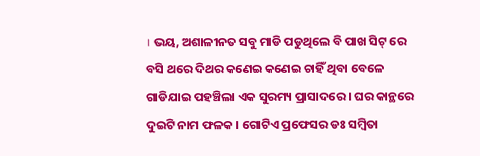। ଭୟ, ଅଶାଳୀନତ ସବୁ ମାଡି ପଡୁଥିଲେ ବି ପାଖ ସିଟ୍ ରେ ବସି ଥରେ ଦିଥର କଣେଇ କଣେଇ ଚାହିଁ ଥିବା ବେଳେ ଗାଡିଯାଇ ପହଞ୍ଚିଲା ଏକ ସୁରମ୍ୟ ପ୍ରାସାଦରେ । ଘର କାନ୍ଥରେ ଦୁଇଟି ନାମ ଫଳକ । ଗୋଟିଏ ପ୍ରଫେସର ଡଃ ସମ୍ବିତା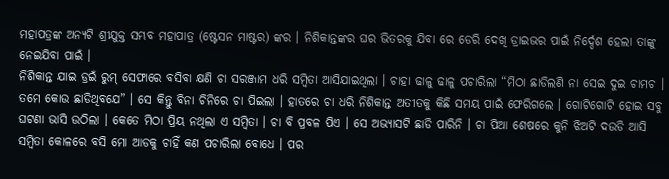ମହାପତ୍ରଙ୍କ ଅନ୍ୟଟି ଶ୍ରୀଯୁକ୍ତ ସମ୍ଭବ ମହାପାତ୍ର (ଷ୍ଟେସନ ମାଷ୍ଟର) ଙ୍କର । ନିଶିକାନ୍ତଙ୍କର ଘର ଭିତରକୁ ଯିବା ରେ ଡେରି ଦେଖି ଡ୍ରାଇଭର ପାଇଁ ନିର୍ଦ୍ଦେଶ ହେଲା ତାଙ୍କୁ ନେଇଯିବା ପାଇଁ ।
ନିଶିକାନ୍ତ ଯାଇ ଡ୍ରଇଁ ରୁମ୍ ସେଫାରେ ବସିବା କ୍ଷଣି ଚା ସରଞ୍ଜାମ ଧରି ସମ୍ବିତା ଆସିଯାଇଥିଲା । ଚାହା ଢାଳୁ ଢାଳୁ ପଚାରିଲା “ମିଠା ଛାଡିଲଣି ନା ସେଇ ଦୁଇ ଚାମଚ । ତମେ କୋଉ ଛାଡିଥିବଯେ” । ସେ କିନ୍ତୁ ବିନା ଚିନିରେ ଚା ପିଇଲା । ହାତରେ ଚା ଧରି ନିଶିକାନ୍ତ ଅତୀତକୁ କିଛି ସମୟ ପାଇଁ ଫେରିଗଲେ । ଗୋଟିଗୋଟି ହୋଇ ସବୁ ଘଟଣା ଭାସି ଉଠିଲା । କେତେ ମିଠା ପ୍ରିୟ ନଥିଲା ଏ ସମ୍ବିତା । ଚା ବି ପ୍ରବଳ ପିଏ । ସେ ଅଭ୍ୟାସଟି ଛାଡି ପାରିନି । ଚା ପିଆ ଶେଷରେ କୁନି ଝିଅଟି ଦଉଡି ଆସି ସମ୍ବିତା କୋଳରେ ବସି ମୋ ଆଡକୁ ଚାହିଁ କଣ ପଚାରିଲା ବୋଧେ । ପର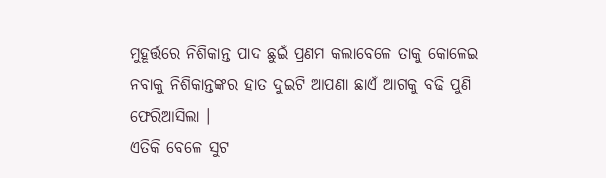ମୁହୂର୍ତ୍ତରେ ନିଶିକାନ୍ତ ପାଦ ଛୁଇଁ ପ୍ରଣମ କଲାବେଳେ ତାକୁ କୋଳେଇ ନବାକୁ ନିଶିକାନ୍ତଙ୍କର ହାତ ଦୁଇଟି ଆପଣା ଛାଏଁ ଆଗକୁ ବଢି ପୁଣି ଫେରିଆସିଲା ।
ଏତିକି ବେଳେ ସୁଟ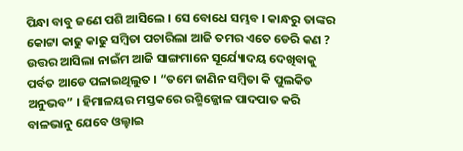ପିନ୍ଧା ବାବୁ ଜଣେ ପଶି ଆସିଲେ । ସେ ବୋଧେ ସମ୍ଭବ । କାନ୍ଧରୁ ତାଙ୍କର କୋଟ୍ଟା କାଢୁ କାଢୁ ସମ୍ବିତା ପଚାରିଲା ଆଜି ତମର ଏତେ ଡେରି କଣ ? ଉତ୍ତର ଆସିଲା ନାଇଁମ ଆଜି ସାଙ୍ଗମାନେ ସୂର୍ଯ୍ୟୋଦୟ ଦେଖିବାକୁ ପର୍ବତ ଆଡେ ପଳାଇଥିଲୁତ । “ତମେ ଜାଣିନ ସମ୍ବିତା କି ପୁଲକିତ ଅନୁଭବ” । ହିମାଳୟର ମସ୍ତକରେ ରଶ୍ମିଜ୍ଜୋଳ ପାଦପାତ କରି ବାଳଭାନୁ ଯେବେ ଓଲ୍ହାଇ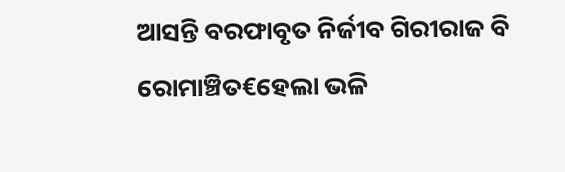ଆସନ୍ତି ବରଫାବୃତ ନିର୍ଜୀବ ଗିରୀରାଜ ବି ରୋମାଞ୍ଚିତ€ହେଲା ଭଳି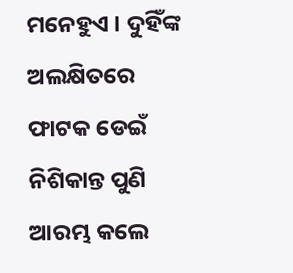ମନେହୁଏ । ଦୁହିଁଙ୍କ ଅଲକ୍ଷିତରେ ଫାଟକ ଡେଇଁ ନିଶିକାନ୍ତ ପୁଣି ଆରମ୍ଭ କଲେ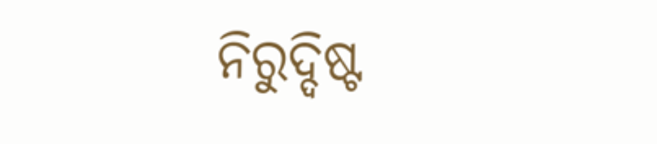ନିରୁଦ୍ଦିଷ୍ଟ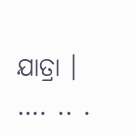ଯାତ୍ରା । …. .. .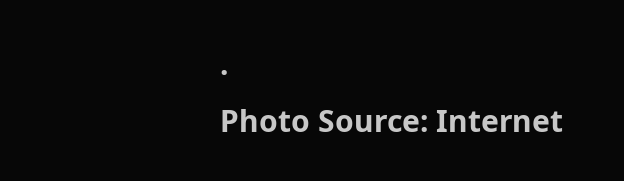.
Photo Source: Internet